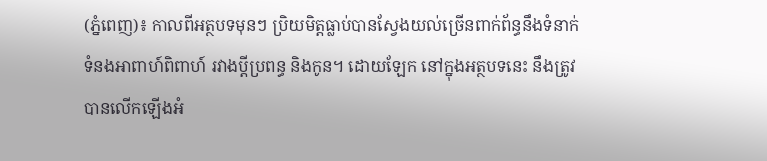(ភ្នំពេញ)៖ កាលពីអត្ថបទមុនៗ ប្រិយមិត្តធ្លាប់បានស្វែងយល់ច្រើនពាក់ព័ន្ធនឹងទំនាក់ទំនងអាពាហ៍ពិពាហ៍ រវាងប្តីប្រពន្ធ និងកូន។ ដោយឡែក នៅក្នុងអត្ថបទនេះ នឹងត្រូវបានលើកឡើងអំ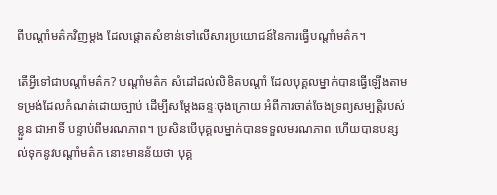ពីបណ្តាំមត៌កវិញម្តង ដែលផ្តោតសំខាន់ទៅលើសារប្រយោជន៍នៃការធ្វើបណ្តាំមត៌ក។

តើអ្វីទៅជាបណ្តាំមត៌ក? បណ្តាំមត៌ក សំដៅដល់លិខិតបណ្តាំ ដែលបុគ្គលម្នាក់បានធ្វើឡើងតាមទម្រង់ដែលកំណត់ដោយច្បាប់ ដើម្បីសម្តែងឆន្ទៈចុងក្រោយ អំពីការចាត់ចែងទ្រព្យសម្បត្តិរបស់ខ្លួន ជាអាទិ៍ បន្ទាប់ពីមរណភាព។ ប្រសិនបើបុគ្គលម្នាក់បានទទួលមរណភាព ហើយបានបន្សល់ទុកនូវបណ្តាំមត៌ក នោះមានន័យថា បុគ្គ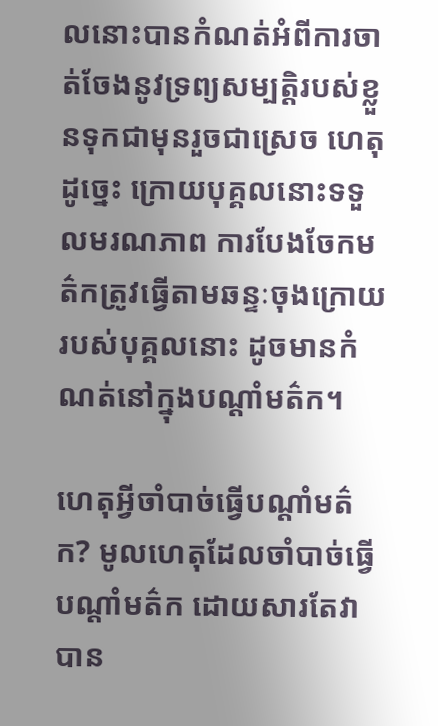លនោះបានកំណត់អំពីការចាត់ចែងនូវទ្រព្យសម្បត្តិរបស់ខ្លួនទុកជាមុនរួចជាស្រេច ហេតុដូច្នេះ ក្រោយបុគ្គលនោះទទួលមរណភាព ការបែងចែកមត៌កត្រូវធ្វើតាមឆន្ទៈចុងក្រោយរបស់បុគ្គលនោះ ដូចមានកំណត់នៅក្នុងបណ្តាំមត៌ក។

ហេតុអ្វីចាំបាច់ធ្វើបណ្តាំមត៌ក? មូលហេតុដែលចាំបាច់ធ្វើបណ្តាំមត៌ក ដោយសារតែវាបាន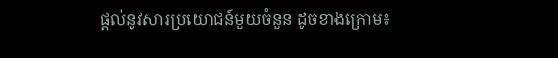ផ្តល់នូវសារប្រយោជន៍មួយចំនួន ដូចខាងក្រោម៖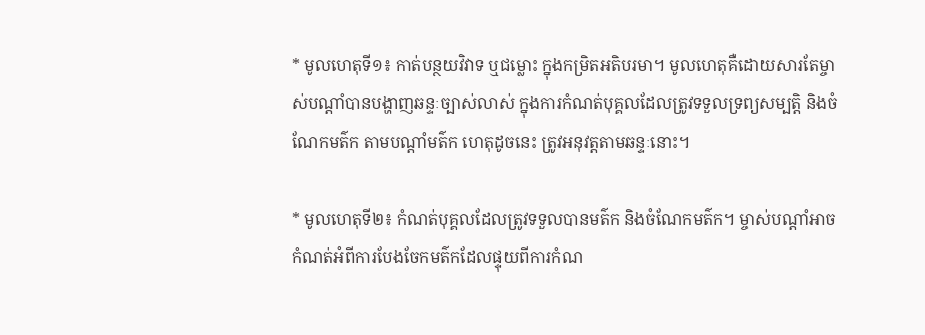* មូលហេតុទី១៖ កាត់បន្ថយវិវាទ ឬជម្លោះ ក្នុងកម្រិតអតិបរមា។ មូលហេតុគឺដោយសារតែម្ចាស់បណ្តាំបានបង្ហាញឆន្ទៈច្បាស់លាស់ ក្នុងការកំណត់បុគ្គលដែលត្រូវទទួលទ្រព្យសម្បត្តិ និងចំណែកមត៌ក តាមបណ្តាំមត៌ក ហេតុដូចនេះ ត្រូវអនុវត្តតាមឆន្ទៈនោះ។

* មូលហេតុទី២៖ កំណត់បុគ្គលដែលត្រូវទទួលបានមត៌ក និងចំណែកមត៌ក។ ម្ចាស់បណ្តាំអាចកំណត់អំពីការបែងចែកមត៌កដែលផ្ទុយពីការកំណ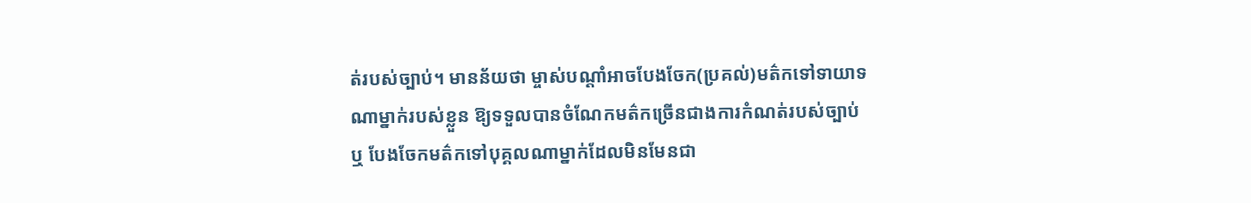ត់របស់ច្បាប់។ មានន័យថា ម្ចាស់បណ្តាំអាចបែងចែក(ប្រគល់)មត៌កទៅទាយាទណាម្នាក់របស់ខ្លួន ឱ្យទទួលបានចំណែកមត៌កច្រើនជាងការកំណត់របស់ច្បាប់ ឬ បែងចែកមត៌កទៅបុគ្គលណាម្នាក់ដែលមិនមែនជា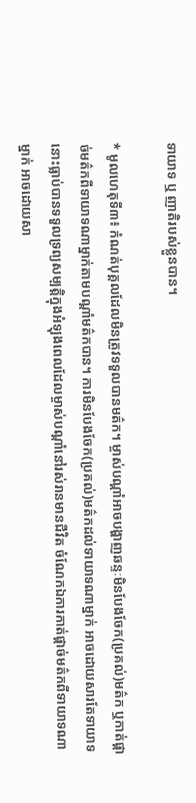ទាយាទ ឬ ញាតិរបស់ខ្លួនបាន។

* មូលហេតុទី៣៖ កំណត់បុគ្គលដែលមិនត្រូវទទួលបានមត៌ក។ ម្ចាស់បណ្តាំអាចបង្ហាញឆន្ទៈមិនបែងចែក(ប្រគល់)មត៌ក ឬកាត់ផ្តាច់មត៌កពីទាយាទណាម្នាក់តាមបណ្តាំមត៌កបាន។ ការមិនបែងចែក(ប្រគល់)មត៌កដល់ទាយាទណាម្នាក់ អាចដោយសារតែទាយាទនោះធ្លាប់បានទទួលទ្រព្យសម្បត្តិក្នុងអំឡុងពេលដែលម្ចាស់បណ្តាំនៅរស់រានមានជីវិត ចំណែកឯការកាត់ផ្តាច់មត៌កពីទាយាទណាម្នាក់ អាចដោយសា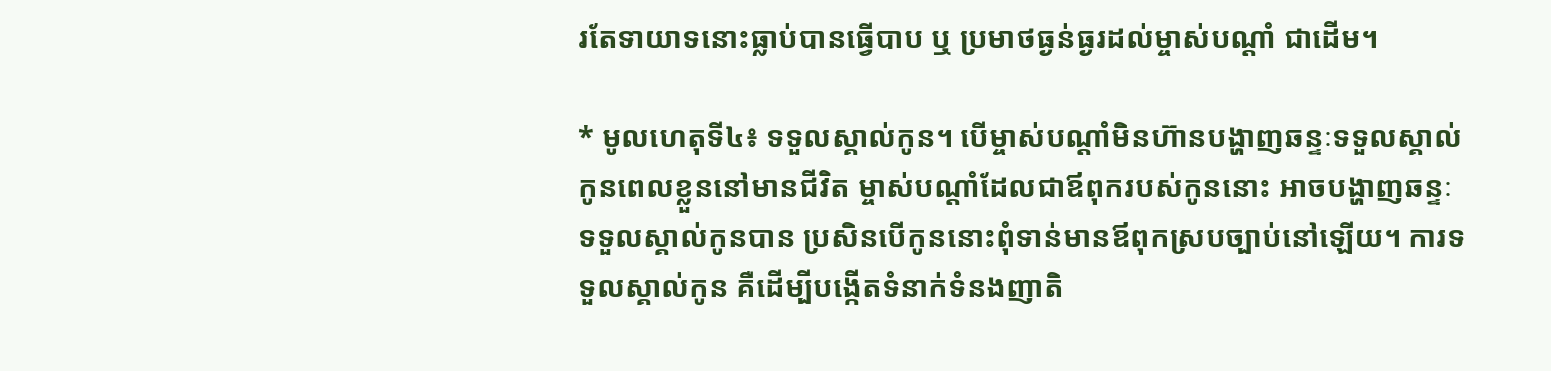រតែទាយាទនោះធ្លាប់បានធ្វើបាប ឬ ប្រមាថធ្ងន់ធ្ងរដល់ម្ចាស់បណ្តាំ ជាដើម។

* មូលហេតុទី៤៖ ទទួលស្គាល់កូន។ បើម្ចាស់បណ្តាំមិនហ៊ានបង្ហាញឆន្ទៈទទួលស្គាល់កូនពេលខ្លួននៅមានជីវិត ម្ចាស់បណ្តាំដែលជាឪពុករបស់កូននោះ អាចបង្ហាញឆន្ទៈទទួលស្គាល់កូនបាន ប្រសិនបើកូននោះពុំទាន់មានឪពុកស្របច្បាប់នៅឡើយ។ ការទទួលស្គាល់កូន គឺដើម្បីបង្កើតទំនាក់ទំនងញាតិ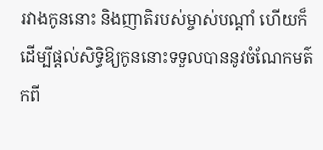រវាងកូននោះ និងញាតិរបស់ម្ចាស់បណ្តាំ ហើយក៏ដើម្បីផ្តល់សិទ្ធិឱ្យកូននោះទទួលបាននូវចំណែកមត៌កពី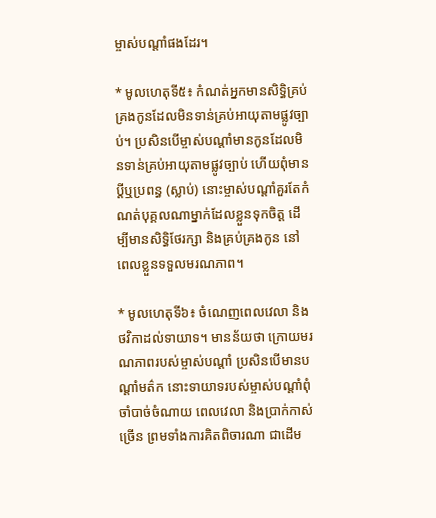ម្ចាស់បណ្តាំផងដែរ។

* មូលហេតុទី៥៖ កំណត់អ្នកមានសិទ្ធិគ្រប់គ្រងកូនដែលមិនទាន់គ្រប់អាយុតាមផ្លូវច្បាប់។ ប្រសិនបើម្ចាស់បណ្តាំមានកូនដែលមិនទាន់គ្រប់អាយុតាមផ្លូវច្បាប់ ហើយពុំមានប្តីឬប្រពន្ធ (ស្លាប់) នោះម្ចាស់បណ្តាំគួរតែកំណត់បុគ្គលណាម្នាក់ដែលខ្លួនទុកចិត្ត ដើម្បីមានសិទ្ធិថែរក្សា និងគ្រប់គ្រងកូន នៅពេលខ្លួនទទួលមរណភាព។

* មូលហេតុទី៦៖ ចំណេញពេលវេលា និងថវិកាដល់ទាយាទ។ មានន័យថា ក្រោយមរណភាពរបស់ម្ចាស់បណ្តាំ ប្រសិនបើមានបណ្តាំមត៌ក នោះទាយាទរបស់ម្ចាស់បណ្តាំពុំចាំបាច់ចំណាយ ពេលវេលា និងប្រាក់កាស់ច្រើន ព្រមទាំងការគិតពិចារណា ជាដើម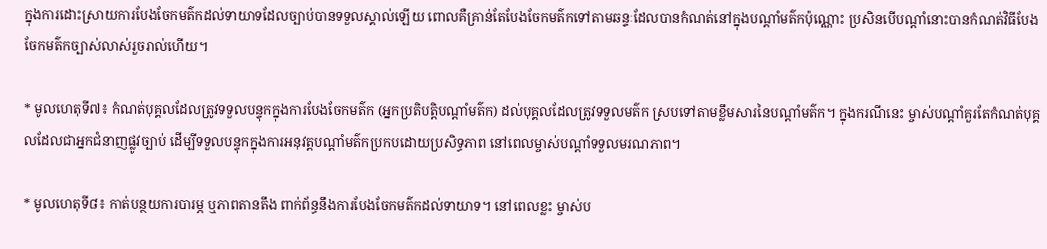ក្នុងការដោះស្រាយការបែងចែកមត៌កដល់ទាយាទដែលច្បាប់បានទទួលស្គាល់ឡើយ ពោលគឺគ្រាន់តែបែងចែកមត៌កទៅតាមឆន្ទៈដែលបានកំណត់នៅក្នុងបណ្តាំមត៌កប៉ុណ្ណោះ ប្រសិនបើបណ្តាំនោះបានកំណត់វិធីបែងចែកមត៌កច្បាស់លាស់រួចរាល់ហើយ។

* មូលហេតុទី៧៖ កំណត់បុគ្គលដែលត្រូវទទួលបន្ទុកក្នុងការបែងចែកមត៌ក (អ្នកប្រតិបត្តិបណ្តាំមត៌ក) ដល់បុគ្គលដែលត្រូវទទួលមត៌ក ស្របទៅតាមខ្លឹមសារនៃបណ្តាំមត៌ក។ ក្នុងករណីនេះ ម្ចាស់បណ្តាំគួរតែកំណត់បុគ្គលដែលជាអ្នកជំនាញផ្លូវច្បាប់ ដើម្បីទទួលបន្ទុកក្នុងការអនុវត្តបណ្តាំមត៌កប្រកបដោយប្រសិទ្ធភាព នៅពេលម្ចាស់បណ្តាំទទួលមរណភាព។

* មូលហេតុទី៨៖ កាត់បន្ថយការបារម្ភ ឬភាពតានតឹង ពាក់ព័ន្ធនឹងការបែងចែកមត៌កដល់ទាយាទ។ នៅពេលខ្លះ ម្ចាស់ប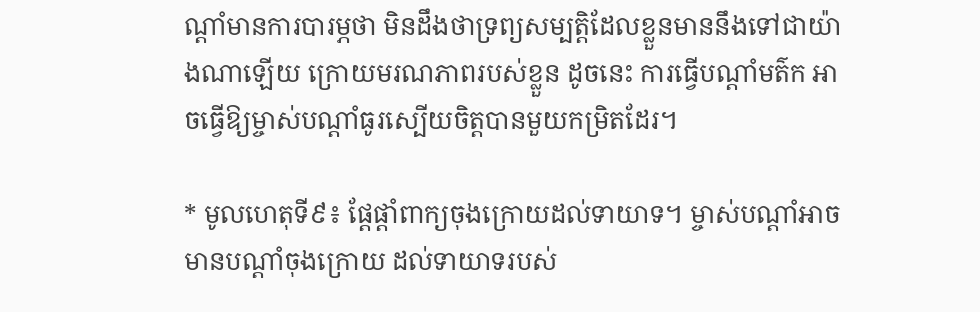ណ្តាំមានការបារម្ភថា មិនដឹងថាទ្រព្យសម្បត្តិដែលខ្លួនមាននឹងទៅជាយ៉ាងណាឡើយ ក្រោយមរណភាពរបស់ខ្លួន ដូចនេះ ការធ្វើបណ្តាំមត៌ក អាចធ្វើឱ្យម្ចាស់បណ្តាំធូរស្បើយចិត្តបានមួយកម្រិតដែរ។

* មូលហេតុទី៩៖ ផ្តែផ្តាំពាក្យចុងក្រោយដល់ទាយាទ។ ម្ចាស់បណ្តាំអាចមានបណ្តាំចុងក្រោយ ដល់ទាយាទរបស់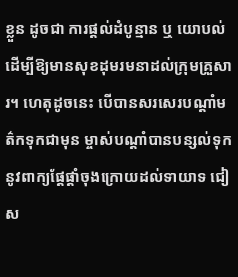ខ្លួន ដូចជា ការផ្តល់ដំបូន្មាន ឬ យោបល់ ដើម្បីឱ្យមានសុខដុមរមនាដល់ក្រុមគ្រួសារ។ ហេតុដូចនេះ បើបានសរសេរបណ្តាំមត៌កទុកជាមុន ម្ចាស់បណ្តាំបានបន្សល់ទុកនូវពាក្យផ្តែផ្តាំចុងក្រោយដល់ទាយាទ ជៀស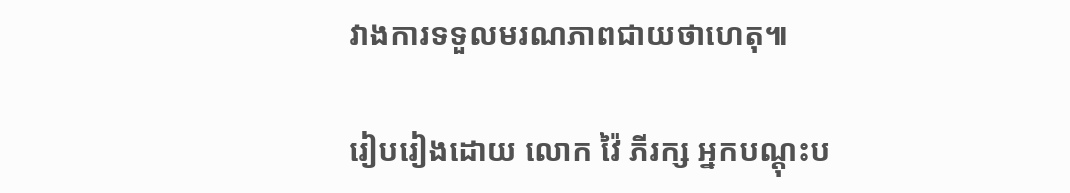វាងការទទួលមរណភាពជាយថាហេតុ៕

រៀបរៀងដោយ លោក វ៉ៃ ភីរក្ស អ្នកបណ្តុះប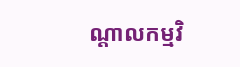ណ្តាលកម្មវិ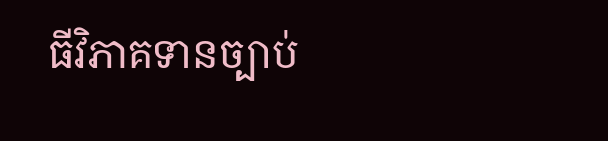ធីវិភាគទានច្បាប់